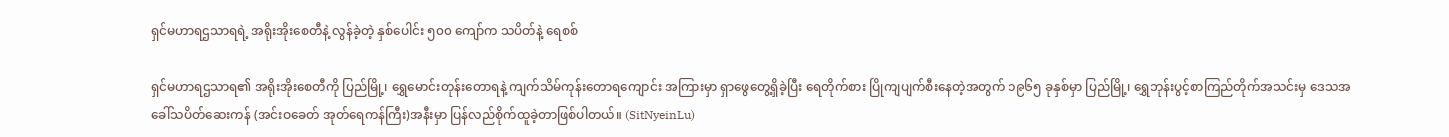ရှင်မဟာရဌသာရရဲ့ အရိုးအိုးစေတီနဲ့ လွန်ခဲ့တဲ့ နှစ်ပေါင်း ၅၀၀ ကျော်က သပိတ်နဲ့ ရေစစ်

ရှင်မဟာရဌသာရ၏ အရိုးအိုးစေတီကို ပြည်မြို့၊ ရွှေမောင်းတုန်းတောရနဲ့ ကျက်သိမ်ကုန်းတောရကျောင်း အကြားမှာ ရှာဖွေတွေ့ရှိခဲ့ပြီး ရေတိုက်စား ပြိုကျပျက်စီးနေတဲ့အတွက် ၁၉၆၅ ခုနှစ်မှာ ပြည်မြို့၊ ရွှေဘုန်းပွင့်စာကြည်တိုက်အသင်းမှ ဒေသအခေါ်သပိတ်ဆေးကန် (အင်းဝခေတ် အုတ်ရေကန်ကြီး)အနီးမှာ ပြန်လည်စိုက်ထူခဲ့တာဖြစ်ပါတယ်။ (SitNyeinLu)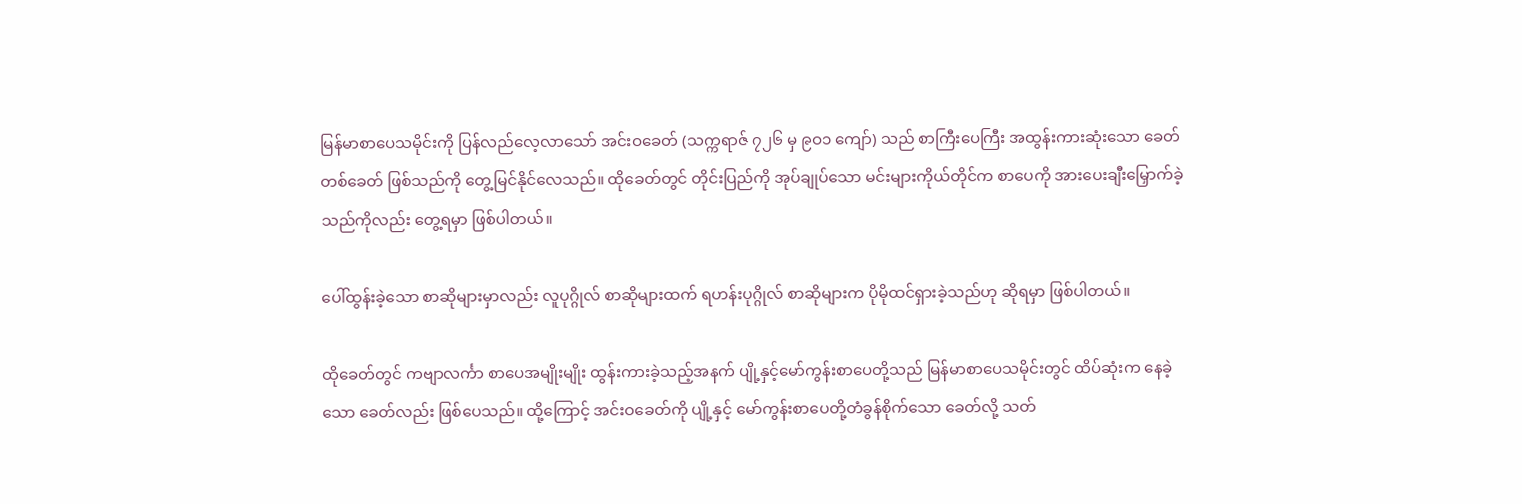မြန်မာစာပေသမိုင်းကို ပြန်လည်လေ့လာသော် အင်းဝခေတ် (သက္ကရာဇ် ၇၂၆ မှ ၉ဝ၁ ကျော်) သည် စာကြီးပေကြီး အထွန်းကားဆုံးသော ခေတ်တစ်ခေတ် ဖြစ်သည်ကို တွေ့မြင်နိုင်လေသည်။ ထိုခေတ်တွင် တိုင်းပြည်ကို အုပ်ချုပ်သော မင်းများကိုယ်တိုင်က စာပေကို အားပေးချီးမြှောက်ခဲ့သည်ကိုလည်း တွေ့ရမှာ ဖြစ်ပါတယ်။

ပေါ်ထွန်းခဲ့သော စာဆိုများမှာလည်း လူပုဂ္ဂိုလ် စာဆိုများထက် ရဟန်းပုဂ္ဂိုလ် စာဆိုများက ပိုမိုထင်ရှားခဲ့သည်ဟု ဆိုရမှာ ဖြစ်ပါတယ်။

ထိုခေတ်တွင် ကဗျာလင်္ကာ စာပေအမျိုးမျိုး ထွန်းကားခဲ့သည့်အနက် ပျို့နှင့်မော်ကွန်းစာပေတို့သည် မြန်မာစာပေသမိုင်းတွင် ထိပ်ဆုံးက နေခဲ့သော ခေတ်လည်း ဖြစ်ပေသည်။ ထို့ကြောင့် အင်းဝခေတ်ကို ပျို့နှင့် မော်ကွန်းစာပေတို့တံခွန်စိုက်သော ခေတ်လို့ သတ်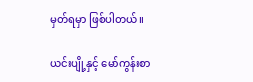မှတ်ရမှာ ဖြစ်ပါတယ်။

ယင်းပျို့နှင့် မော်ကွန်းစာ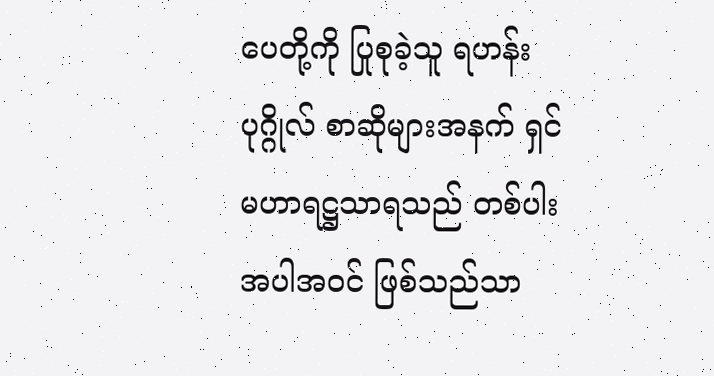ပေတို့ကို ပြုစုခဲ့သူ ရဟန်းပုဂ္ဂိုလ် စာဆိုများအနက် ရှင်မဟာရဋ္ဌသာရသည် တစ်ပါး အပါအဝင် ဖြစ်သည်သာ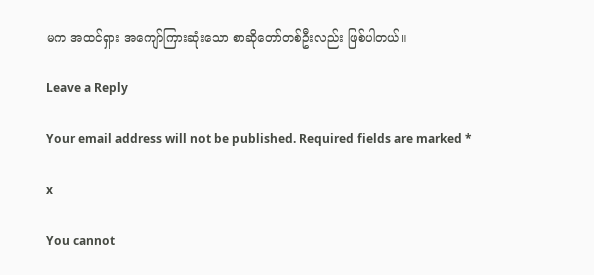မက အထင်ရှား အကျော်ကြားဆုံးသော စာဆိုတော်တစ်ဦးလည်း ဖြစ်ပါတယ်။

Leave a Reply

Your email address will not be published. Required fields are marked *

x

You cannot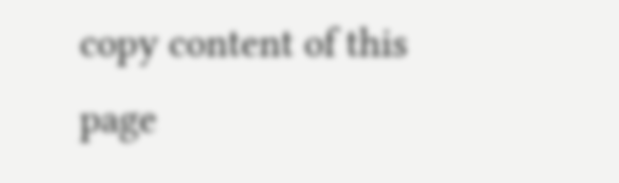copy content of this page